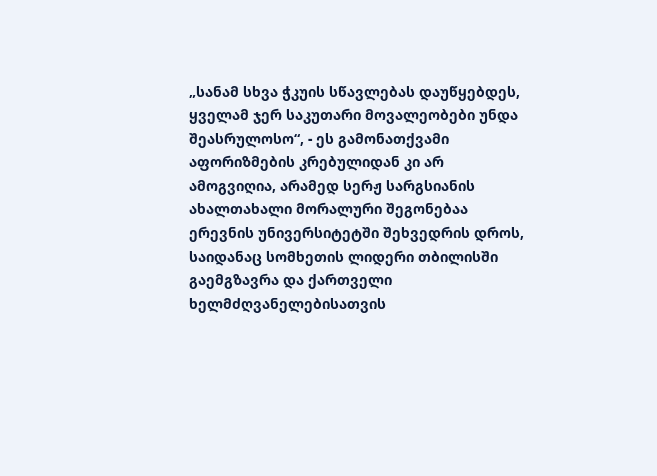„სანამ სხვა ჭკუის სწავლებას დაუწყებდეს, ყველამ ჯერ საკუთარი მოვალეობები უნდა
შეასრულოსო“, - ეს გამონათქვამი აფორიზმების კრებულიდან კი არ ამოგვიღია, არამედ სერჟ სარგსიანის ახალთახალი მორალური შეგონებაა ერევნის უნივერსიტეტში შეხვედრის დროს, საიდანაც სომხეთის ლიდერი თბილისში გაემგზავრა და ქართველი ხელმძღვანელებისათვის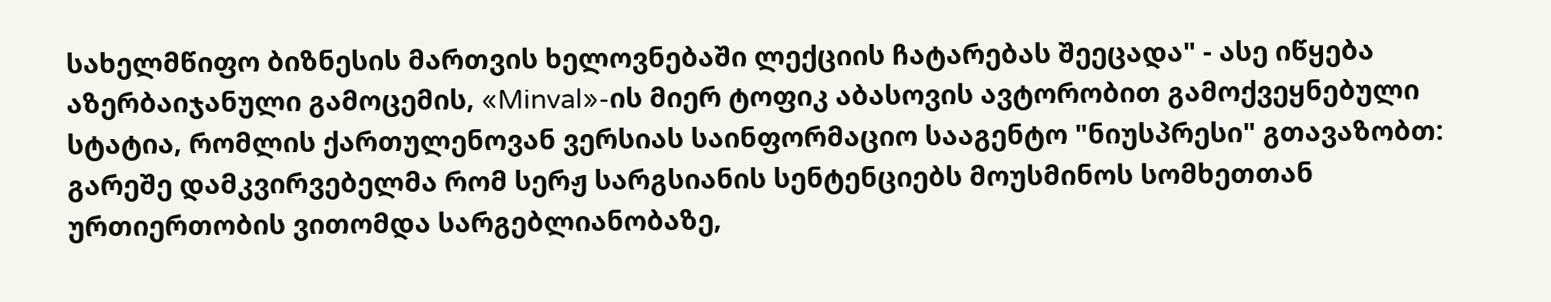სახელმწიფო ბიზნესის მართვის ხელოვნებაში ლექციის ჩატარებას შეეცადა" - ასე იწყება აზერბაიჯანული გამოცემის, «Minval»-ის მიერ ტოფიკ აბასოვის ავტორობით გამოქვეყნებული სტატია, რომლის ქართულენოვან ვერსიას საინფორმაციო სააგენტო "ნიუსპრესი" გთავაზობთ:
გარეშე დამკვირვებელმა რომ სერჟ სარგსიანის სენტენციებს მოუსმინოს სომხეთთან ურთიერთობის ვითომდა სარგებლიანობაზე,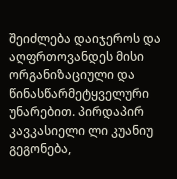შეიძლება დაიჯეროს და აღფრთოვანდეს მისი ორგანიზაციული და წინასწარმეტყველური უნარებით. პირდაპირ კავკასიელი ლი კუანიუ გეგონება,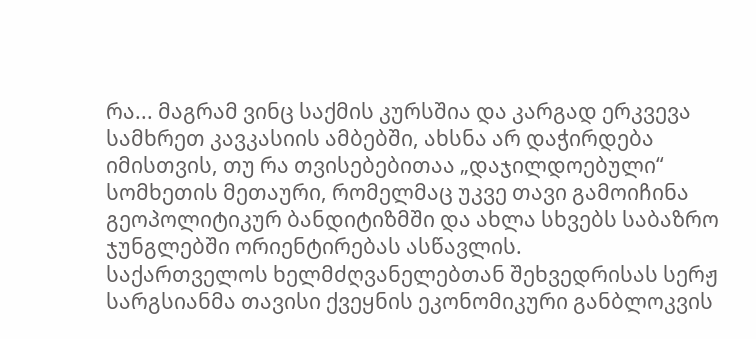რა... მაგრამ ვინც საქმის კურსშია და კარგად ერკვევა სამხრეთ კავკასიის ამბებში, ახსნა არ დაჭირდება იმისთვის, თუ რა თვისებებითაა „დაჯილდოებული“ სომხეთის მეთაური, რომელმაც უკვე თავი გამოიჩინა გეოპოლიტიკურ ბანდიტიზმში და ახლა სხვებს საბაზრო ჯუნგლებში ორიენტირებას ასწავლის.
საქართველოს ხელმძღვანელებთან შეხვედრისას სერჟ სარგსიანმა თავისი ქვეყნის ეკონომიკური განბლოკვის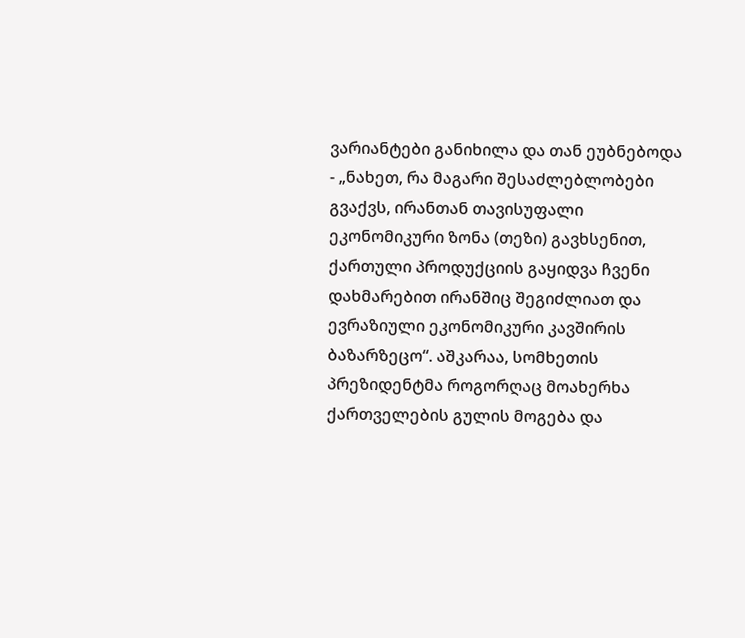ვარიანტები განიხილა და თან ეუბნებოდა - „ნახეთ, რა მაგარი შესაძლებლობები გვაქვს, ირანთან თავისუფალი ეკონომიკური ზონა (თეზი) გავხსენით, ქართული პროდუქციის გაყიდვა ჩვენი დახმარებით ირანშიც შეგიძლიათ და ევრაზიული ეკონომიკური კავშირის ბაზარზეცო“. აშკარაა, სომხეთის პრეზიდენტმა როგორღაც მოახერხა ქართველების გულის მოგება და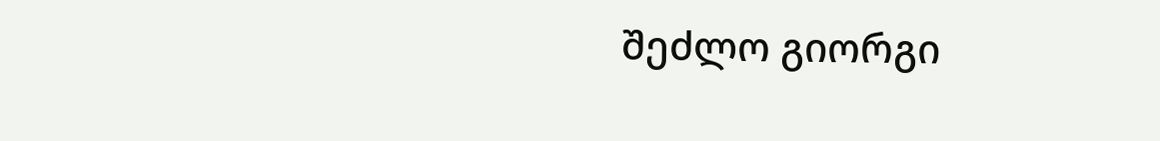შეძლო გიორგი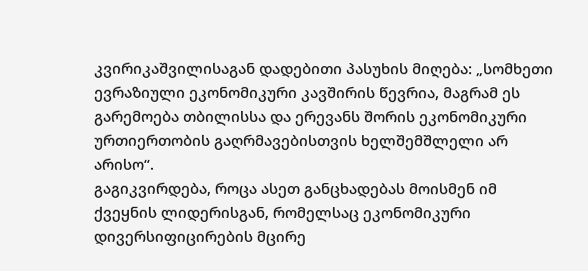კვირიკაშვილისაგან დადებითი პასუხის მიღება: „სომხეთი ევრაზიული ეკონომიკური კავშირის წევრია, მაგრამ ეს გარემოება თბილისსა და ერევანს შორის ეკონომიკური ურთიერთობის გაღრმავებისთვის ხელშემშლელი არ არისო“.
გაგიკვირდება, როცა ასეთ განცხადებას მოისმენ იმ ქვეყნის ლიდერისგან, რომელსაც ეკონომიკური დივერსიფიცირების მცირე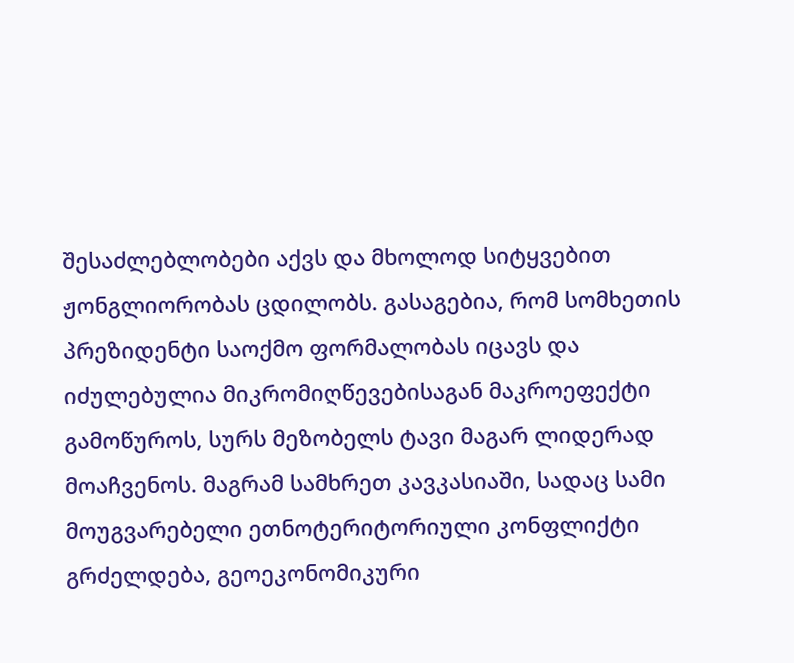შესაძლებლობები აქვს და მხოლოდ სიტყვებით ჟონგლიორობას ცდილობს. გასაგებია, რომ სომხეთის პრეზიდენტი საოქმო ფორმალობას იცავს და იძულებულია მიკრომიღწევებისაგან მაკროეფექტი გამოწუროს, სურს მეზობელს ტავი მაგარ ლიდერად მოაჩვენოს. მაგრამ სამხრეთ კავკასიაში, სადაც სამი მოუგვარებელი ეთნოტერიტორიული კონფლიქტი გრძელდება, გეოეკონომიკური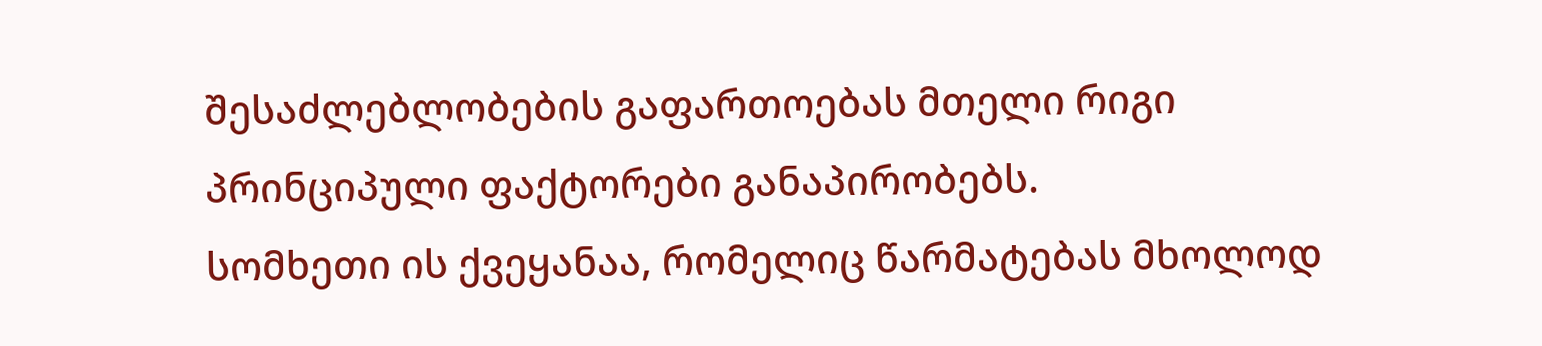შესაძლებლობების გაფართოებას მთელი რიგი პრინციპული ფაქტორები განაპირობებს.
სომხეთი ის ქვეყანაა, რომელიც წარმატებას მხოლოდ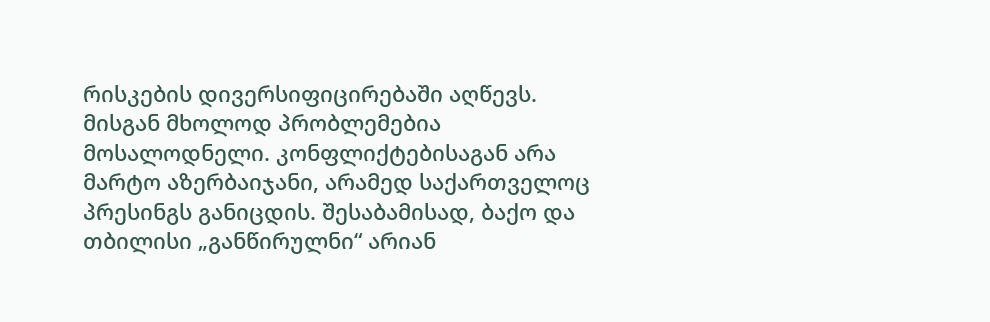რისკების დივერსიფიცირებაში აღწევს. მისგან მხოლოდ პრობლემებია მოსალოდნელი. კონფლიქტებისაგან არა მარტო აზერბაიჯანი, არამედ საქართველოც პრესინგს განიცდის. შესაბამისად, ბაქო და თბილისი „განწირულნი“ არიან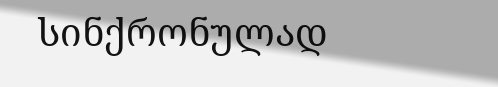სინქრონულად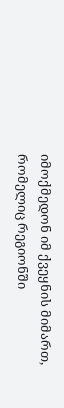იმოქმედონ იმ ქვეყნის მიმართ, რომელიც რეგიონში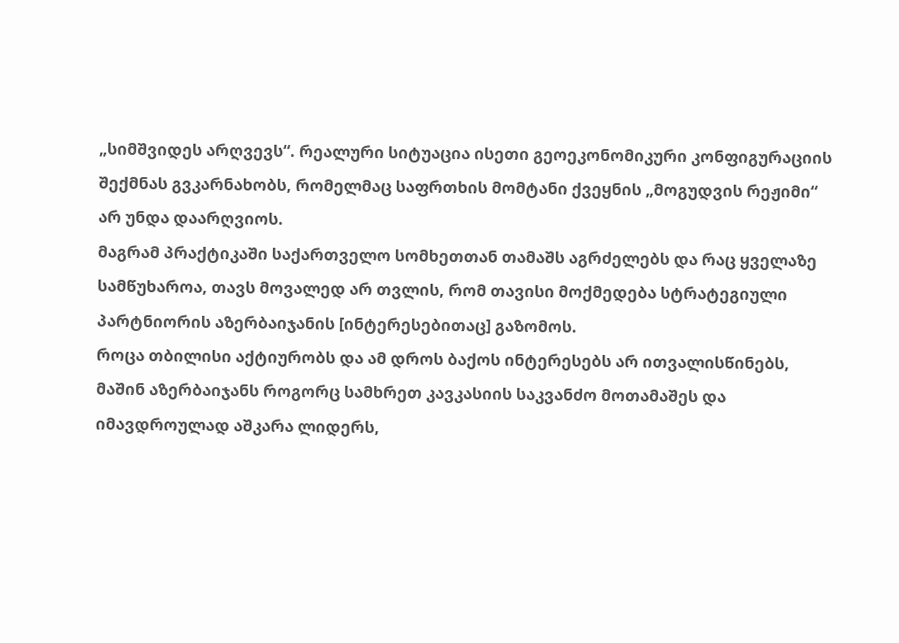„სიმშვიდეს არღვევს“. რეალური სიტუაცია ისეთი გეოეკონომიკური კონფიგურაციის შექმნას გვკარნახობს, რომელმაც საფრთხის მომტანი ქვეყნის „მოგუდვის რეჟიმი“ არ უნდა დაარღვიოს.
მაგრამ პრაქტიკაში საქართველო სომხეთთან თამაშს აგრძელებს და რაც ყველაზე სამწუხაროა, თავს მოვალედ არ თვლის, რომ თავისი მოქმედება სტრატეგიული პარტნიორის აზერბაიჯანის [ინტერესებითაც] გაზომოს.
როცა თბილისი აქტიურობს და ამ დროს ბაქოს ინტერესებს არ ითვალისწინებს, მაშინ აზერბაიჯანს როგორც სამხრეთ კავკასიის საკვანძო მოთამაშეს და იმავდროულად აშკარა ლიდერს,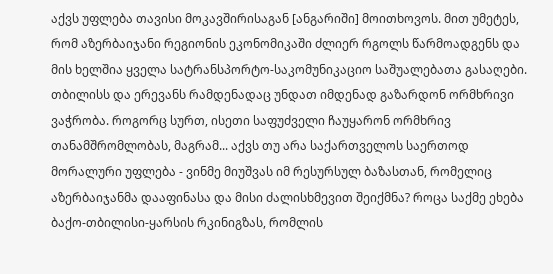აქვს უფლება თავისი მოკავშირისაგან [ანგარიში] მოითხოვოს. მით უმეტეს, რომ აზერბაიჯანი რეგიონის ეკონომიკაში ძლიერ რგოლს წარმოადგენს და მის ხელშია ყველა სატრანსპორტო-საკომუნიკაციო საშუალებათა გასაღები.
თბილისს და ერევანს რამდენადაც უნდათ იმდენად გაზარდონ ორმხრივი ვაჭრობა. როგორც სურთ, ისეთი საფუძველი ჩაუყარონ ორმხრივ თანამშრომლობას, მაგრამ... აქვს თუ არა საქართველოს საერთოდ მორალური უფლება - ვინმე მიუშვას იმ რესურსულ ბაზასთან, რომელიც აზერბაიჯანმა დააფინასა და მისი ძალისხმევით შეიქმნა? როცა საქმე ეხება ბაქო-თბილისი-ყარსის რკინიგზას, რომლის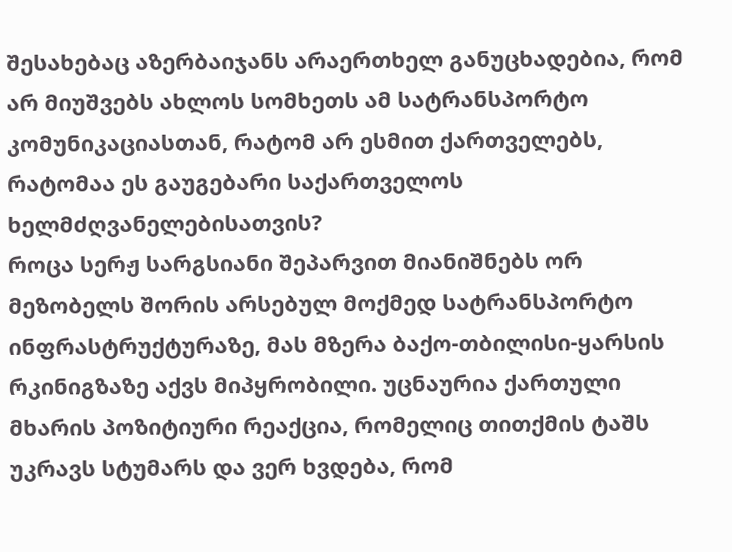შესახებაც აზერბაიჯანს არაერთხელ განუცხადებია, რომ არ მიუშვებს ახლოს სომხეთს ამ სატრანსპორტო კომუნიკაციასთან, რატომ არ ესმით ქართველებს, რატომაა ეს გაუგებარი საქართველოს ხელმძღვანელებისათვის?
როცა სერჟ სარგსიანი შეპარვით მიანიშნებს ორ მეზობელს შორის არსებულ მოქმედ სატრანსპორტო ინფრასტრუქტურაზე, მას მზერა ბაქო-თბილისი-ყარსის რკინიგზაზე აქვს მიპყრობილი. უცნაურია ქართული მხარის პოზიტიური რეაქცია, რომელიც თითქმის ტაშს უკრავს სტუმარს და ვერ ხვდება, რომ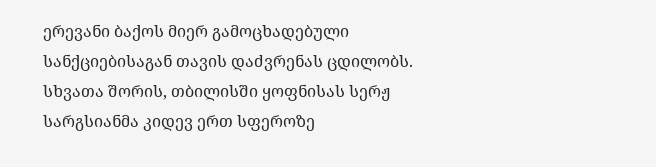ერევანი ბაქოს მიერ გამოცხადებული სანქციებისაგან თავის დაძვრენას ცდილობს.
სხვათა შორის, თბილისში ყოფნისას სერჟ სარგსიანმა კიდევ ერთ სფეროზე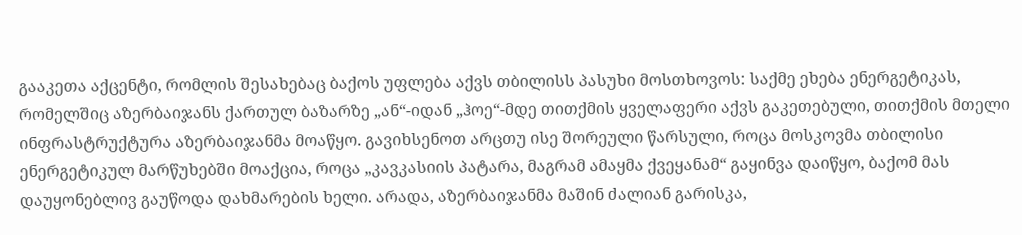გააკეთა აქცენტი, რომლის შესახებაც ბაქოს უფლება აქვს თბილისს პასუხი მოსთხოვოს: საქმე ეხება ენერგეტიკას, რომელშიც აზერბაიჯანს ქართულ ბაზარზე „ან“-იდან „ჰოე“-მდე თითქმის ყველაფერი აქვს გაკეთებული, თითქმის მთელი ინფრასტრუქტურა აზერბაიჯანმა მოაწყო. გავიხსენოთ არცთუ ისე შორეული წარსული, როცა მოსკოვმა თბილისი ენერგეტიკულ მარწუხებში მოაქცია, როცა „კავკასიის პატარა, მაგრამ ამაყმა ქვეყანამ“ გაყინვა დაიწყო, ბაქომ მას დაუყონებლივ გაუწოდა დახმარების ხელი. არადა, აზერბაიჯანმა მაშინ ძალიან გარისკა,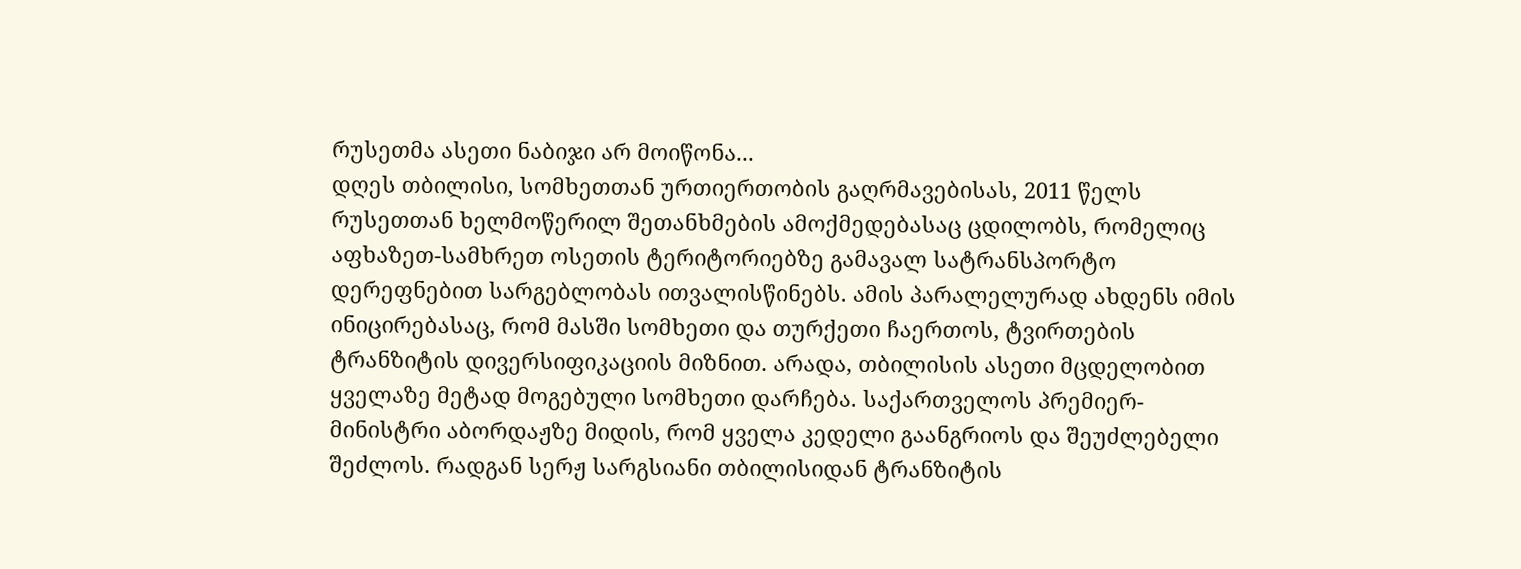რუსეთმა ასეთი ნაბიჯი არ მოიწონა...
დღეს თბილისი, სომხეთთან ურთიერთობის გაღრმავებისას, 2011 წელს რუსეთთან ხელმოწერილ შეთანხმების ამოქმედებასაც ცდილობს, რომელიც აფხაზეთ-სამხრეთ ოსეთის ტერიტორიებზე გამავალ სატრანსპორტო დერეფნებით სარგებლობას ითვალისწინებს. ამის პარალელურად ახდენს იმის ინიცირებასაც, რომ მასში სომხეთი და თურქეთი ჩაერთოს, ტვირთების ტრანზიტის დივერსიფიკაციის მიზნით. არადა, თბილისის ასეთი მცდელობით ყველაზე მეტად მოგებული სომხეთი დარჩება. საქართველოს პრემიერ-მინისტრი აბორდაჟზე მიდის, რომ ყველა კედელი გაანგრიოს და შეუძლებელი შეძლოს. რადგან სერჟ სარგსიანი თბილისიდან ტრანზიტის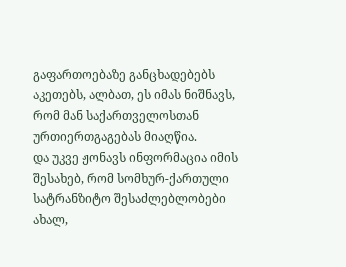გაფართოებაზე განცხადებებს აკეთებს, ალბათ, ეს იმას ნიშნავს, რომ მან საქართველოსთან ურთიერთგაგებას მიაღწია.
და უკვე ჟონავს ინფორმაცია იმის შესახებ, რომ სომხურ-ქართული სატრანზიტო შესაძლებლობები ახალ,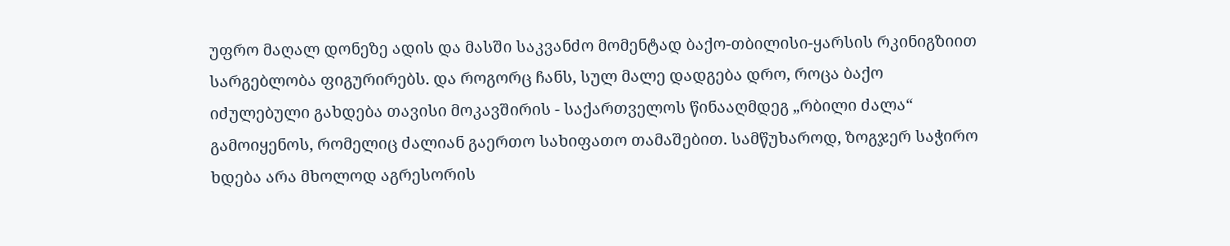უფრო მაღალ დონეზე ადის და მასში საკვანძო მომენტად ბაქო-თბილისი-ყარსის რკინიგზიით სარგებლობა ფიგურირებს. და როგორც ჩანს, სულ მალე დადგება დრო, როცა ბაქო იძულებული გახდება თავისი მოკავშირის - საქართველოს წინააღმდეგ „რბილი ძალა“ გამოიყენოს, რომელიც ძალიან გაერთო სახიფათო თამაშებით. სამწუხაროდ, ზოგჯერ საჭირო ხდება არა მხოლოდ აგრესორის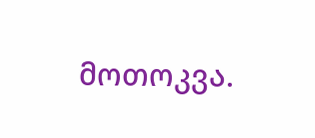მოთოკვა.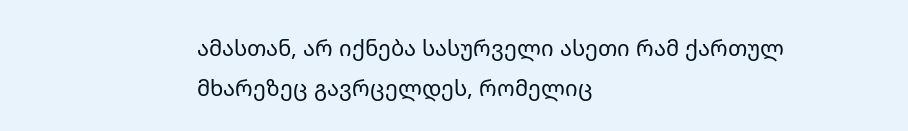ამასთან, არ იქნება სასურველი ასეთი რამ ქართულ მხარეზეც გავრცელდეს, რომელიც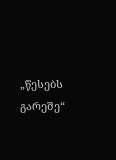„წესებს გარეშე“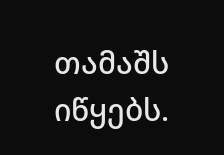თამაშს იწყებს.